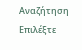Αναζήτηση
Επιλέξτε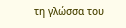τη γλώσσα του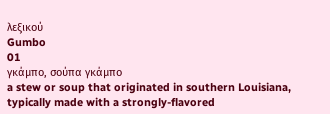λεξικού
Gumbo
01
γκάμπο, σούπα γκάμπο
a stew or soup that originated in southern Louisiana, typically made with a strongly-flavored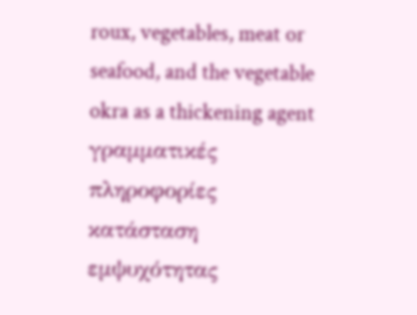roux, vegetables, meat or seafood, and the vegetable okra as a thickening agent
γραμματικές πληροφορίες
κατάσταση εμψυχότητας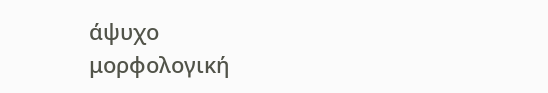άψυχο
μορφολογική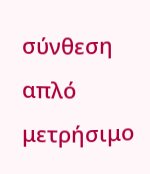σύνθεση
απλό
μετρήσιμο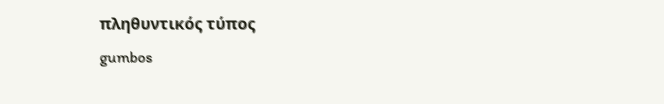πληθυντικός τύπος
gumbos